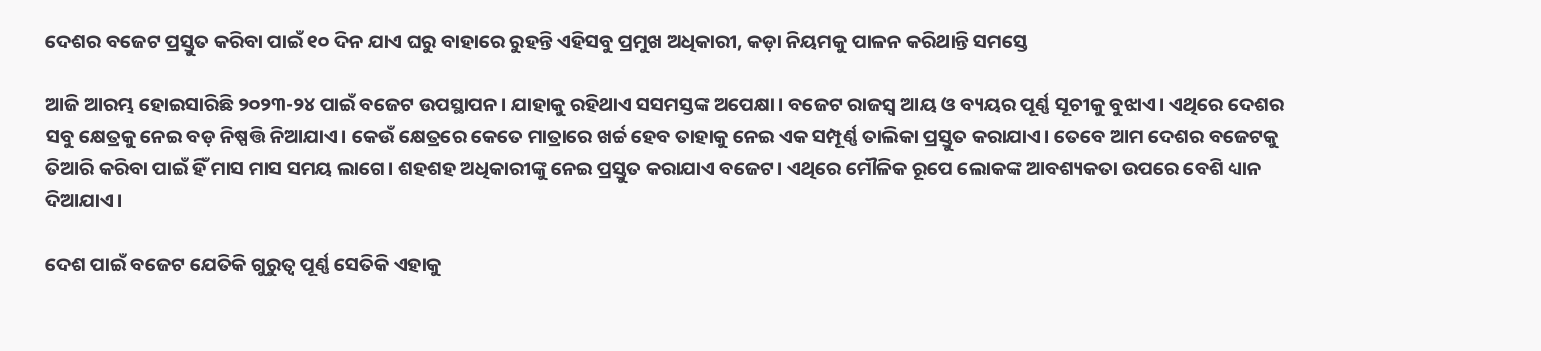ଦେଶର ବଜେଟ ପ୍ରସ୍ତୁତ କରିବା ପାଇଁ ୧୦ ଦିନ ଯାଏ ଘରୁ ବାହାରେ ରୁହନ୍ତି ଏହିସବୁ ପ୍ରମୁଖ ଅଧିକାରୀ, କଡ଼ା ନିୟମକୁ ପାଳନ କରିଥାନ୍ତି ସମସ୍ତେ

ଆଜି ଆରମ୍ଭ ହୋଇସାରିଛି ୨୦୨୩-୨୪ ପାଇଁ ବଜେଟ ଉପସ୍ଥାପନ। ଯାହାକୁ ରହିଥାଏ ସସମସ୍ତଙ୍କ ଅପେକ୍ଷା। ବଜେଟ ରାଜସ୍ୱ ଆୟ ଓ ବ୍ୟୟର ପୂର୍ଣ୍ଣ ସୂଚୀକୁ ବୁଝାଏ। ଏଥିରେ ଦେଶର ସବୁ କ୍ଷେତ୍ରକୁ ନେଇ ବଡ଼ ନିଷ୍ପତ୍ତି ନିଆଯାଏ। କେଉଁ କ୍ଷେତ୍ରରେ କେତେ ମାତ୍ରାରେ ଖର୍ଚ୍ଚ ହେବ ତାହାକୁ ନେଇ ଏକ ସମ୍ପୂର୍ଣ୍ଣ ତାଲିକା ପ୍ରସ୍ତୁତ କରାଯାଏ। ତେବେ ଆମ ଦେଶର ବଜେଟକୁ ତିଆରି କରିବା ପାଇଁ ହିଁ ମାସ ମାସ ସମୟ ଲାଗେ। ଶହଶହ ଅଧିକାରୀଙ୍କୁ ନେଇ ପ୍ରସ୍ତୁତ କରାଯାଏ ବଜେଟ। ଏଥିରେ ମୌଳିକ ରୂପେ ଲୋକଙ୍କ ଆବଶ୍ୟକତା ଉପରେ ବେଶି ଧ୍ୟାନ ଦିଆଯାଏ।

ଦେଶ ପାଇଁ ବଜେଟ ଯେତିକି ଗୁରୁତ୍ୱ ପୂର୍ଣ୍ଣ ସେତିକି ଏହାକୁ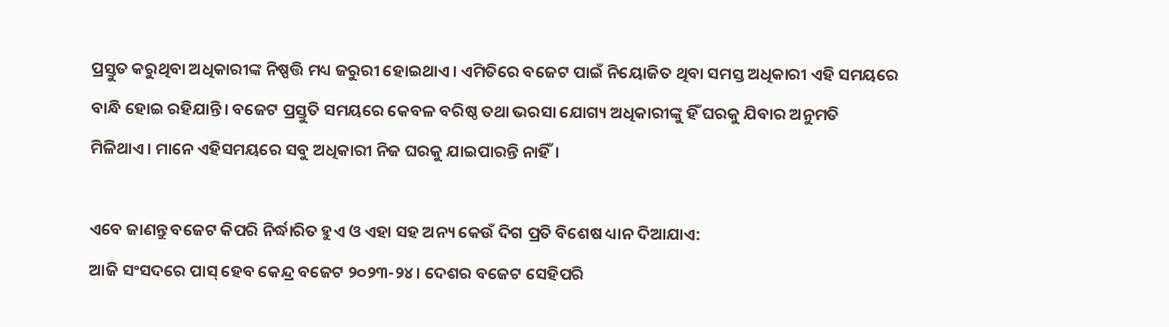ପ୍ରସ୍ତୁତ କରୁଥିବା ଅଧିକାରୀଙ୍କ ନିଷ୍ପତ୍ତି ମଧ୍ୟ ଜରୁରୀ ହୋଇଥାଏ। ଏମିତିରେ ବଜେଟ ପାଇଁ ନିୟୋଜିତ ଥିବା ସମସ୍ତ ଅଧିକାରୀ ଏହି ସମୟରେ ବାନ୍ଧି ହୋଇ ରହିଯାନ୍ତି। ବଜେଟ ପ୍ରସ୍ତୁତି ସମୟରେ କେବଳ ବରିଷ୍ଠ ତଥା ଭରସା ଯୋଗ୍ୟ ଅଧିକାରୀଙ୍କୁ ହିଁ ଘରକୁ ଯିବାର ଅନୁମତି ମିଳିଥାଏ। ମାନେ ଏହିସମୟରେ ସବୁ ଅଧିକାରୀ ନିଜ ଘରକୁ ଯାଇପାରନ୍ତି ନାହିଁ।

ଏବେ ଜାଣନ୍ତୁ ବଜେଟ କିପରି ନିର୍ଦ୍ଧାରିତ ହୁଏ ଓ ଏହା ସହ ଅନ୍ୟ କେଉଁ ଦିଗ ପ୍ରତି ବିଶେଷ ଧ୍ୟାନ ଦିଆଯାଏ:
ଆଜି ସଂସଦରେ ପାସ୍‌ ହେବ କେନ୍ଦ୍ର ବଜେଟ ୨୦୨୩-୨୪। ଦେଶର ବଜେଟ ସେହିପରି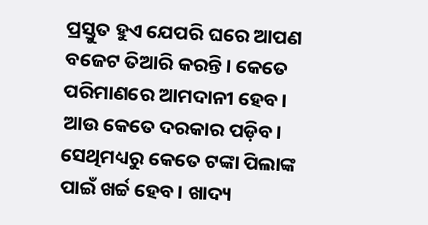ପ୍ରସ୍ତୁତ ହୁଏ ଯେପରି ଘରେ ଆପଣ ବଜେଟ ତିଆରି କରନ୍ତି। କେତେ ପରିମାଣରେ ଆମଦାନୀ ହେବ। ଆଉ କେତେ ଦରକାର ପଡ଼ିବ। ସେଥିମଧ୍ୟରୁ କେତେ ଟଙ୍କା ପିଲାଙ୍କ ପାଇଁ ଖର୍ଚ୍ଚ ହେବ। ଖାଦ୍ୟ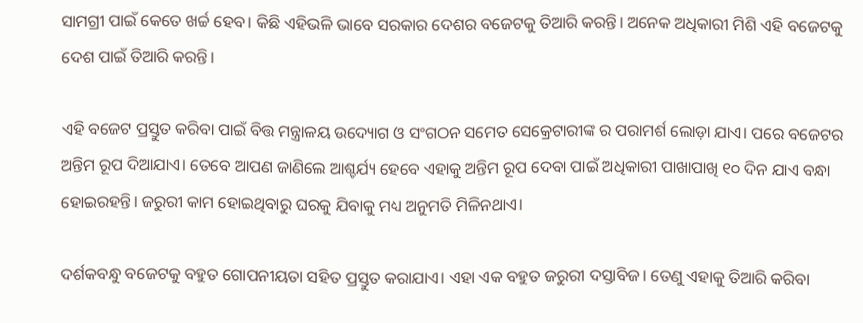ସାମଗ୍ରୀ ପାଇଁ କେତେ ଖର୍ଚ୍ଚ ହେବ। କିଛି ଏହିଭଳି ଭାବେ ସରକାର ଦେଶର ବଜେଟକୁ ତିଆରି କରନ୍ତି। ଅନେକ ଅଧିକାରୀ ମିଶି ଏହି ବଜେଟକୁ ଦେଶ ପାଇଁ ତିଆରି କରନ୍ତି।

ଏହି ବଜେଟ ପ୍ରସ୍ତୁତ କରିବା ପାଇଁ ବିତ୍ତ ମନ୍ତ୍ରାଳୟ ଉଦ୍ୟୋଗ ଓ ସଂଗଠନ ସମେତ ସେକ୍ରେଟାରୀଙ୍କ ର ପରାମର୍ଶ ଲୋଡ଼ା ଯାଏ। ପରେ ବଜେଟର ଅନ୍ତିମ ରୂପ ଦିଆଯାଏ। ତେବେ ଆପଣ ଜାଣିଲେ ଆଶ୍ଚର୍ଯ୍ୟ ହେବେ ଏହାକୁ ଅନ୍ତିମ ରୂପ ଦେବା ପାଇଁ ଅଧିକାରୀ ପାଖାପାଖି ୧୦ ଦିନ ଯାଏ ବନ୍ଧା ହୋଇରହନ୍ତି। ଜରୁରୀ କାମ ହୋଇଥିବାରୁ ଘରକୁ ଯିବାକୁ ମଧ୍ୟ ଅନୁମତି ମିଳିନଥାଏ।

ଦର୍ଶକବନ୍ଧୁ ବଜେଟକୁ ବହୁତ ଗୋପନୀୟତା ସହିତ ପ୍ରସ୍ତୁତ କରାଯାଏ। ଏହା ଏକ ବହୁତ ଜରୁରୀ ଦସ୍ତାବିଜ। ତେଣୁ ଏହାକୁ ତିଆରି କରିବା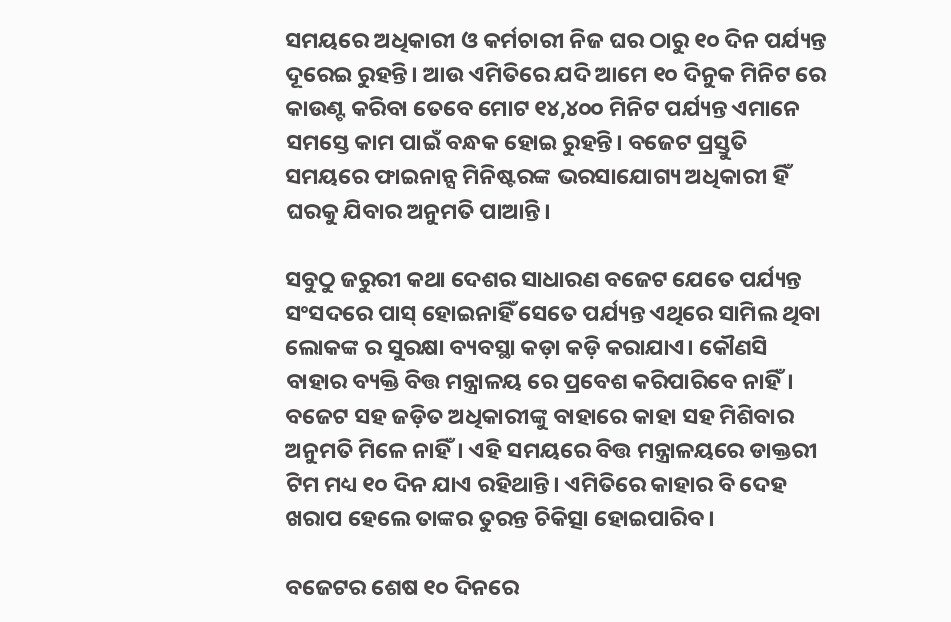ସମୟରେ ଅଧିକାରୀ ଓ କର୍ମଚାରୀ ନିଜ ଘର ଠାରୁ ୧୦ ଦିନ ପର୍ଯ୍ୟନ୍ତ ଦୂରେଇ ରୁହନ୍ତି। ଆଉ ଏମିତିରେ ଯଦି ଆମେ ୧୦ ଦିନୁକ ମିନିଟ ରେ କାଉଣ୍ଟ କରିବା ତେବେ ମୋଟ ୧୪,୪୦୦ ମିନିଟ ପର୍ଯ୍ୟନ୍ତ ଏମାନେ ସମସ୍ତେ କାମ ପାଇଁ ବନ୍ଧକ ହୋଇ ରୁହନ୍ତି। ବଜେଟ ପ୍ରସ୍ତୁତି ସମୟରେ ଫାଇନାନ୍ସ ମିନିଷ୍ଟରଙ୍କ ଭରସାଯୋଗ୍ୟ ଅଧିକାରୀ ହିଁ ଘରକୁ ଯିବାର ଅନୁମତି ପାଆନ୍ତି।

ସବୁଠୁ ଜରୁରୀ କଥା ଦେଶର ସାଧାରଣ ବଜେଟ ଯେତେ ପର୍ଯ୍ୟନ୍ତ ସଂସଦରେ ପାସ୍‌ ହୋଇନାହିଁ ସେତେ ପର୍ଯ୍ୟନ୍ତ ଏଥିରେ ସାମିଲ ଥିବା ଲୋକଙ୍କ ର ସୁରକ୍ଷା ବ୍ୟବସ୍ଥା କଡ଼ା କଡ଼ି କରାଯାଏ। କୌଣସି ବାହାର ବ୍ୟକ୍ତି ବିତ୍ତ ମନ୍ତ୍ରାଳୟ ରେ ପ୍ରବେଶ କରିପାରିବେ ନାହିଁ। ବଜେଟ ସହ ଜଡ଼ିତ ଅଧିକାରୀଙ୍କୁ ବାହାରେ କାହା ସହ ମିଶିବାର ଅନୁମତି ମିଳେ ନାହିଁ। ଏହି ସମୟରେ ବିତ୍ତ ମନ୍ତ୍ରାଳୟରେ ଡାକ୍ତରୀ ଟିମ ମଧ୍ୟ ୧୦ ଦିନ ଯାଏ ରହିଥାନ୍ତି। ଏମିତିରେ କାହାର ବି ଦେହ ଖରାପ ହେଲେ ତାଙ୍କର ତୁରନ୍ତ ଚିକିତ୍ସା ହୋଇପାରିବ।

ବଜେଟର ଶେଷ ୧୦ ଦିନରେ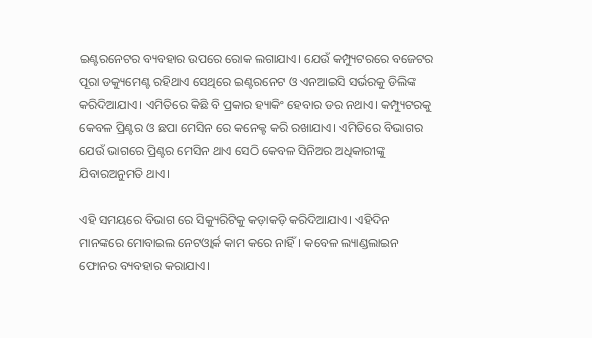ଇଣ୍ଟରନେଟର ବ୍ୟବହାର ଉପରେ ରୋକ ଲଗାଯାଏ। ଯେଉଁ କମ୍ପ୍ୟୁଟରରେ ବଜେଟର ପୂରା ଡକ୍ୟୁମେଣ୍ଟ ରହିଥାଏ ସେଥିରେ ଇଣ୍ଟରନେଟ ଓ ଏନଆଇସି ସର୍ଭରକୁ ଡିଲିଙ୍କ କରିଦିଆଯାଏ। ଏମିତିରେ କିଛି ବି ପ୍ରକାର ହ୍ୟାକିଂ ହେବାର ଡର ନଥାଏ। କମ୍ପ୍ୟୁଟରକୁ କେବଳ ପ୍ରିଣ୍ଟର ଓ ଛପା ମେସିନ ରେ କନେକ୍ଟ କରି ରଖାଯାଏ। ଏମିତିରେ ବିଭାଗର ଯେଉଁ ଭାଗରେ ପ୍ରିଣ୍ଟର ମେସିନ ଥାଏ ସେଠି କେବଳ ସିନିଅର ଅଧିକାରୀଙ୍କୁ ଯିବାରଅନୁମତି ଥାଏ।

ଏହି ସମୟରେ ବିଭାଗ ରେ ସିକ୍ୟୁରିଟିକୁ କଡ଼ାକଡ଼ି କରିଦିଆଯାଏ। ଏହିଦିନ ମାନଙ୍କରେ ମୋବାଇଲ ନେଟଓ୍ଵାର୍କ କାମ କରେ ନାହିଁ। କବେଳ ଲ୍ୟାଣ୍ଡଲାଇନ ଫୋନର ବ୍ୟବହାର କରାଯାଏ।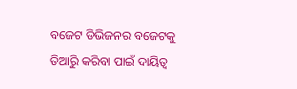ବଜେଟ ଡିଭିଜନର ବଜେଟକୁ ତିଆରିୁ କରିବା ପାଇଁ ଦାୟିତ୍ୱ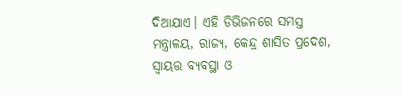ଦିଆଯାଏ। ଏହି ଡିଭିଜନରେ ସମସ୍ତ ମନ୍ତ୍ରାଳୟ, ରାଜ୍ୟ, କେନ୍ଦ୍ର ଶାସିତ ପ୍ରଦେଶ, ସ୍ୱାୟତ୍ତ ବ୍ୟବସ୍ଥା ଓ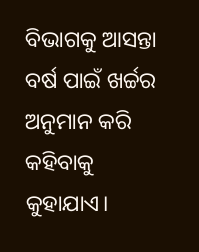ବିଭାଗକୁ ଆସନ୍ତା ବର୍ଷ ପାଇଁ ଖର୍ଚ୍ଚର ଅନୁମାନ କରି କହିବାକୁ କୁହାଯାଏ।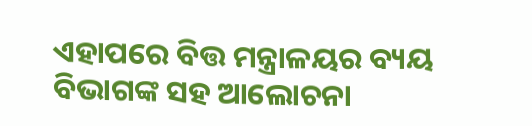ଏହାପରେ ବିତ୍ତ ମନ୍ତ୍ରାଳୟର ବ୍ୟୟ ବିଭାଗଙ୍କ ସହ ଆଲୋଚନା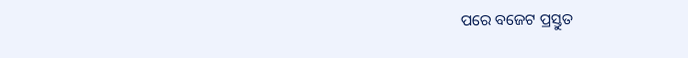ପରେ ବଜେଟ ପ୍ରସ୍ତୁତ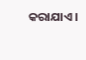କରାଯାଏ।